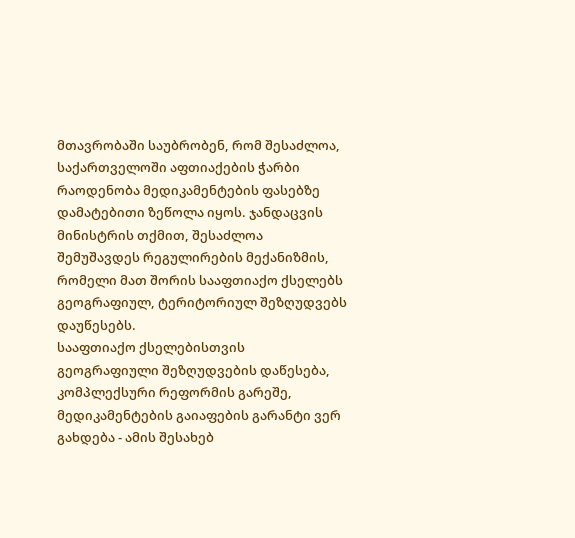მთავრობაში საუბრობენ, რომ შესაძლოა, საქართველოში აფთიაქების ჭარბი რაოდენობა მედიკამენტების ფასებზე დამატებითი ზეწოლა იყოს. ჯანდაცვის მინისტრის თქმით, შესაძლოა შემუშავდეს რეგულირების მექანიზმის, რომელი მათ შორის სააფთიაქო ქსელებს გეოგრაფიულ, ტერიტორიულ შეზღუდვებს დაუწესებს.
სააფთიაქო ქსელებისთვის გეოგრაფიული შეზღუდვების დაწესება, კომპლექსური რეფორმის გარეშე, მედიკამენტების გაიაფების გარანტი ვერ გახდება - ამის შესახებ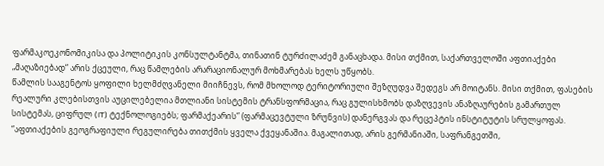ფარმაკოეკონომიკისა და პოლიტიკის კონსულტანტმა, თინათინ ტურძილაძემ განაცხადა. მისი თქმით, საქართველოში აფთიაქები „მაღაზიებად“ არის ქცეული, რაც წამლების არარაციონალურ მოხმარებას ხელს უწყობს.
წამლის სააგენტოს ყოფილი ხელმძღვანელი მიიჩნევს, რომ მხოლოდ ტერიტორიული შეზღუდვა შედეგს არ მოიტანს. მისი თქმით, ფასების რეალური კლებისთვის აუცილებელია მთლიანი სისტემის ტრანსფორმაცია, რაც გულისხმობს დაზღვევის ანაზღაურების გამართულ სისტემას, ციფრულ (IT) ტექნოლოგიებს; ფარმაქეარის“ (ფარმაცევტული ზრუნვის) დანერგვას და რეცეპტის ინსტიტუტის სრულყოფას.
“აფთიაქების გეოგრაფიული რეგულირება თითქმის ყველა ქვეყანაშია. მაგალითად, არის გერმანიაში, საფრანგეთში,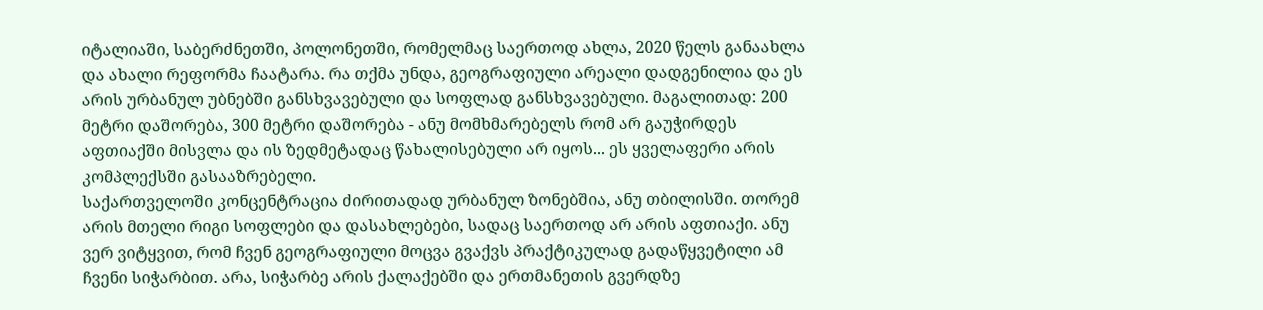იტალიაში, საბერძნეთში, პოლონეთში, რომელმაც საერთოდ ახლა, 2020 წელს განაახლა და ახალი რეფორმა ჩაატარა. რა თქმა უნდა, გეოგრაფიული არეალი დადგენილია და ეს არის ურბანულ უბნებში განსხვავებული და სოფლად განსხვავებული. მაგალითად: 200 მეტრი დაშორება, 300 მეტრი დაშორება - ანუ მომხმარებელს რომ არ გაუჭირდეს აფთიაქში მისვლა და ის ზედმეტადაც წახალისებული არ იყოს... ეს ყველაფერი არის კომპლექსში გასააზრებელი.
საქართველოში კონცენტრაცია ძირითადად ურბანულ ზონებშია, ანუ თბილისში. თორემ არის მთელი რიგი სოფლები და დასახლებები, სადაც საერთოდ არ არის აფთიაქი. ანუ ვერ ვიტყვით, რომ ჩვენ გეოგრაფიული მოცვა გვაქვს პრაქტიკულად გადაწყვეტილი ამ ჩვენი სიჭარბით. არა, სიჭარბე არის ქალაქებში და ერთმანეთის გვერდზე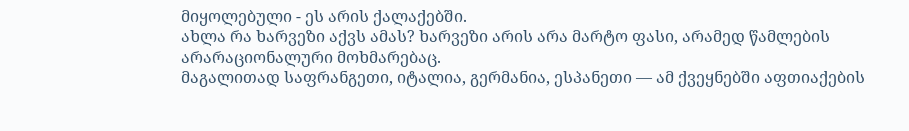მიყოლებული - ეს არის ქალაქებში.
ახლა რა ხარვეზი აქვს ამას? ხარვეზი არის არა მარტო ფასი, არამედ წამლების არარაციონალური მოხმარებაც.
მაგალითად საფრანგეთი, იტალია, გერმანია, ესპანეთი — ამ ქვეყნებში აფთიაქების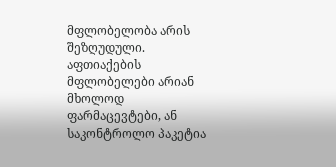მფლობელობა არის შეზღუდული. აფთიაქების მფლობელები არიან მხოლოდ ფარმაცევტები, ან საკონტროლო პაკეტია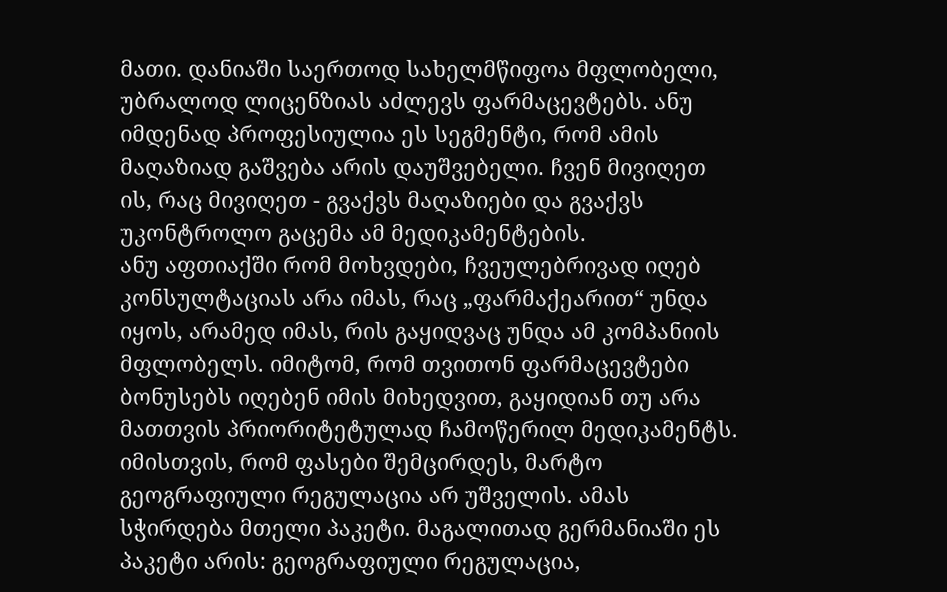მათი. დანიაში საერთოდ სახელმწიფოა მფლობელი, უბრალოდ ლიცენზიას აძლევს ფარმაცევტებს. ანუ იმდენად პროფესიულია ეს სეგმენტი, რომ ამის მაღაზიად გაშვება არის დაუშვებელი. ჩვენ მივიღეთ ის, რაც მივიღეთ - გვაქვს მაღაზიები და გვაქვს უკონტროლო გაცემა ამ მედიკამენტების.
ანუ აფთიაქში რომ მოხვდები, ჩვეულებრივად იღებ კონსულტაციას არა იმას, რაც „ფარმაქეარით“ უნდა იყოს, არამედ იმას, რის გაყიდვაც უნდა ამ კომპანიის მფლობელს. იმიტომ, რომ თვითონ ფარმაცევტები ბონუსებს იღებენ იმის მიხედვით, გაყიდიან თუ არა მათთვის პრიორიტეტულად ჩამოწერილ მედიკამენტს.
იმისთვის, რომ ფასები შემცირდეს, მარტო გეოგრაფიული რეგულაცია არ უშველის. ამას სჭირდება მთელი პაკეტი. მაგალითად გერმანიაში ეს პაკეტი არის: გეოგრაფიული რეგულაცია,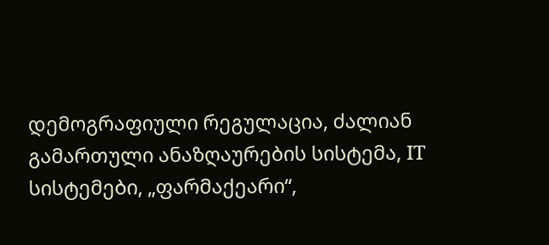დემოგრაფიული რეგულაცია, ძალიან გამართული ანაზღაურების სისტემა, IT სისტემები, „ფარმაქეარი“,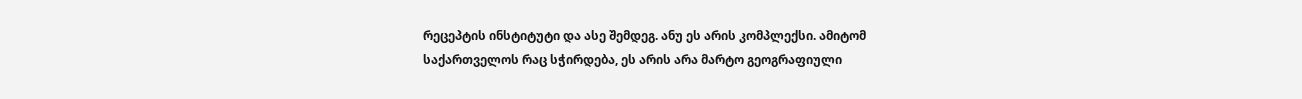რეცეპტის ინსტიტუტი და ასე შემდეგ. ანუ ეს არის კომპლექსი. ამიტომ საქართველოს რაც სჭირდება, ეს არის არა მარტო გეოგრაფიული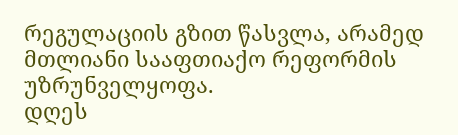რეგულაციის გზით წასვლა, არამედ მთლიანი სააფთიაქო რეფორმის უზრუნველყოფა.
დღეს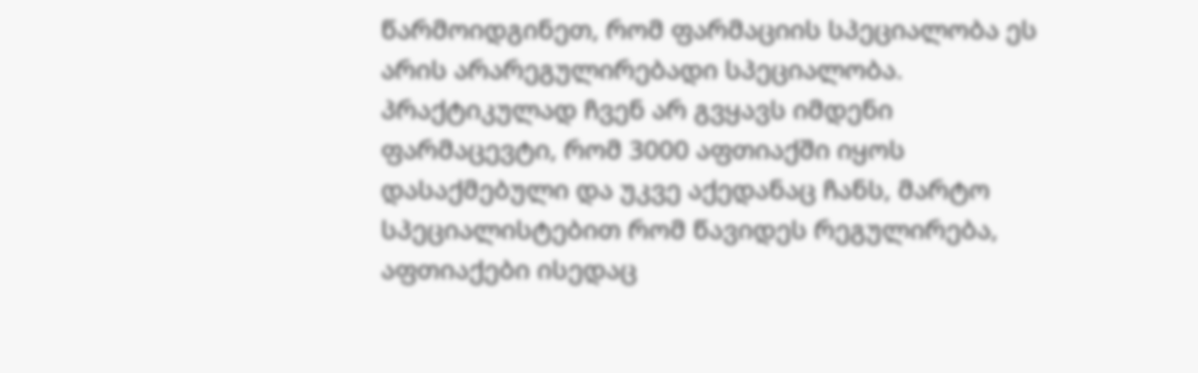წარმოიდგინეთ, რომ ფარმაციის სპეციალობა ეს არის არარეგულირებადი სპეციალობა. პრაქტიკულად ჩვენ არ გვყავს იმდენი ფარმაცევტი, რომ 3000 აფთიაქში იყოს დასაქმებული და უკვე აქედანაც ჩანს, მარტო სპეციალისტებით რომ წავიდეს რეგულირება, აფთიაქები ისედაც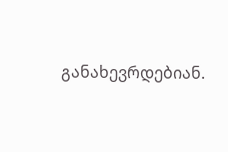განახევრდებიან.